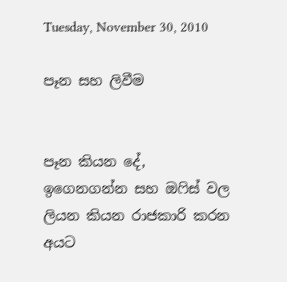Tuesday, November 30, 2010

පෑන සහ ලිවීම


පෑන කියන දේ, ඉගෙනගන්න සහ ඔෆිස් වල ලියන කියන රාජකාරි කරන අයට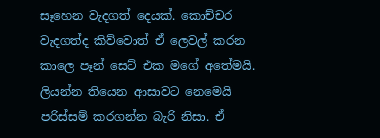සෑහෙන වැදගත් දෙයක්. කොච්චර වැදගත්ද කිව්වොත් ඒ ලෙවල් කරන කාලෙ පෑන් සෙට් එක මගේ අතේමයි. ලියන්න තියෙන ආසාවට නෙමෙයි පරිස්සම් කරගන්න බැරි නිසා. ඒ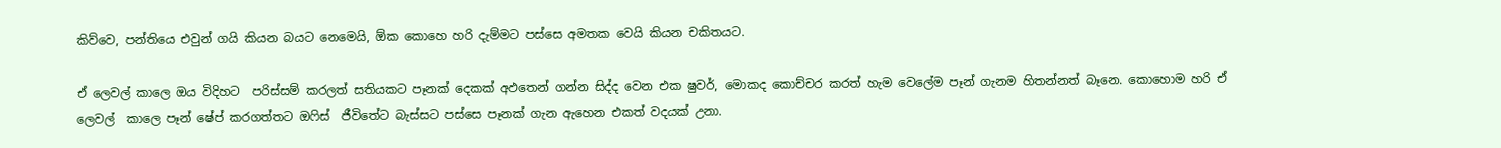කිව්වෙ, පන්තියෙ එවුන් ගයි කියන බයට නෙමෙයි, ඕක කොහෙ හරි දැම්මට පස්සෙ අමතක වෙයි කියන චකිතයට.

ඒ ලෙවල් කාලෙ ඔය විදිහට  පරිස්සම් කරලත් සතියකට පෑනක් දෙකක් අඵතෙන් ගන්න සිද්ද වෙන එක ෂුවර්, මොකද කොච්චර කරත් හැම වෙලේම පෑන් ගැනම හිතන්නත් බෑනෙ. කොහොම හරි ඒ ලෙවල්  කාලෙ පෑන් ෂේප් කරගත්තට ඔෆිස්  ජීවිතේට බැස්සට පස්සෙ පෑනක් ගැන ඇහෙන එකත් වදයක් උනා.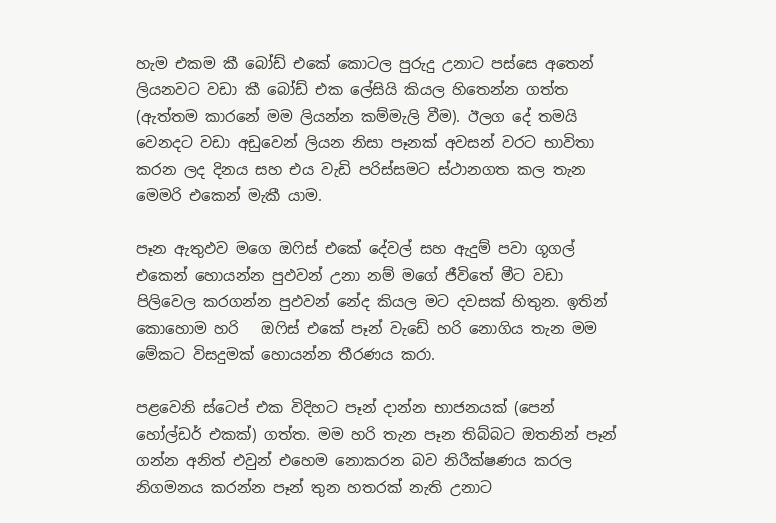හැම එකම කී බෝඩ් එකේ කොටල පුරුදු උනාට පස්සෙ අතෙන් ලියනවට වඩා කී බෝඩ් එක ලේසියි කියල හිතෙන්න ගත්ත (ඇත්තම කාරනේ මම ලියන්න කම්මැලි වීම). ඊලග දේ තමයි වෙනදට වඩා අඩුවෙන් ලියන නිසා පෑනක් අවසන් වරට භාවිතා කරන ලද දිනය සහ එය වැඩි පරිස්සමට ස්ථානගත කල තැන මෙමරි එකෙන් මැකී යාම.

පෑන ඇතුඵව මගෙ ඔෆිස් එකේ දේවල් සහ ඇදුම් පවා ගූගල් එකෙන් හොයන්න පුඵවන් උනා නම් මගේ ජීවිතේ මීට වඩා පිලිවෙල කරගන්න පුඵවන් නේද කියල මට දවසක් හිතුන. ඉතින් කොහොම හරි   ඔෆිස් එකේ පෑන් වැඩේ හරි නොගිය තැන මම මේකට විසදුමක් හොයන්න තීරණය කරා.

පළවෙනි ස්ටෙප් එක විදිහට පෑන් දාන්න භාජනයක් (පෙන් හෝල්ඩර් එකක්) ගත්ත. මම හරි තැන පෑන තිබ්බට ඔතනින් පෑන් ගන්න අනිත් එවුන් එහෙම නොකරන බව නිරීක්ෂණය කරල නිගමනය කරන්න පෑන් තුන හතරක් නැති උනාට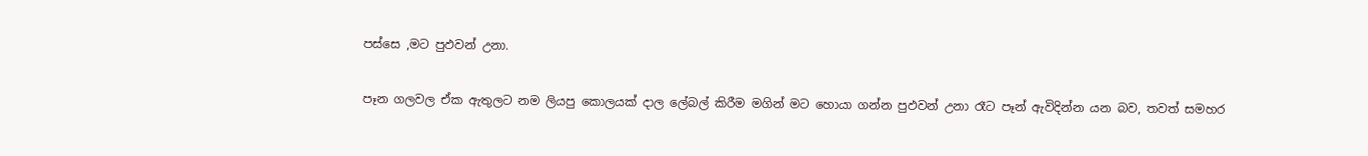පස්සෙ ,මට පුඵවන් උනා.

පෑන ගලවල ඒක ඇතුලට නම ලියපු කොලයක් දාල ලේබල් කිරීම මගින් මට හොයා ගන්න පුඵවන් උනා රෑට පෑන් ඇවිදින්න යන බව, තවත් සමහර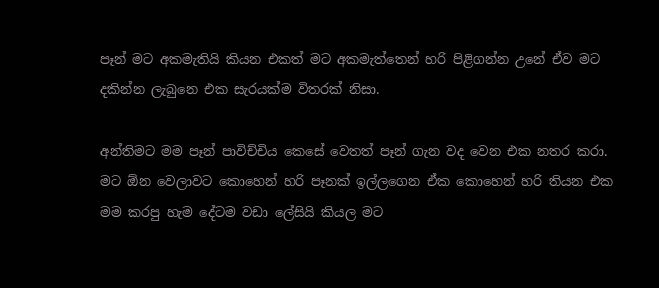පෑන් මට අකමැතියි කියන එකත් මට අකමැත්තෙන් හරි පිළිගන්න උනේ ඒව මට දකින්න ලැබුනෙ එක සැරයක්ම විතරක් නිසා.

අන්තිමට මම පෑන් පාවිච්චිය කෙසේ වෙතත් පෑන් ගැන වද වෙන එක නතර කරා. මට ඕන වෙලාවට කොහෙන් හරි පෑනක් ඉල්ලගෙන ඒක කොහෙන් හරි තියන එක මම කරපු හැම දේටම වඩා ලේසියි කියල මට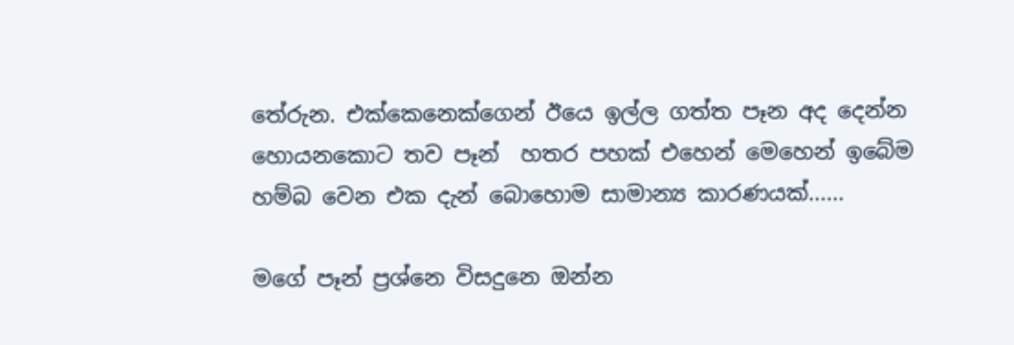තේරුන. එක්කෙනෙක්ගෙන් ඊයෙ ඉල්ල ගත්ත පෑන අද දෙන්න හොයනකොට තව පෑන්  හතර පහක් එහෙන් මෙහෙන් ඉබේම හම්බ වෙන එක දැන් බොහොම සාමාන්‍ය කාරණයක්......

මගේ පෑන් ප්‍රශ්නෙ විසදුනෙ ඔන්න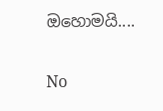ඔහොමයි....

No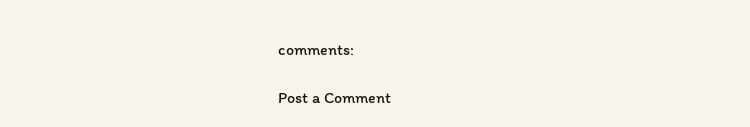comments:

Post a Comment